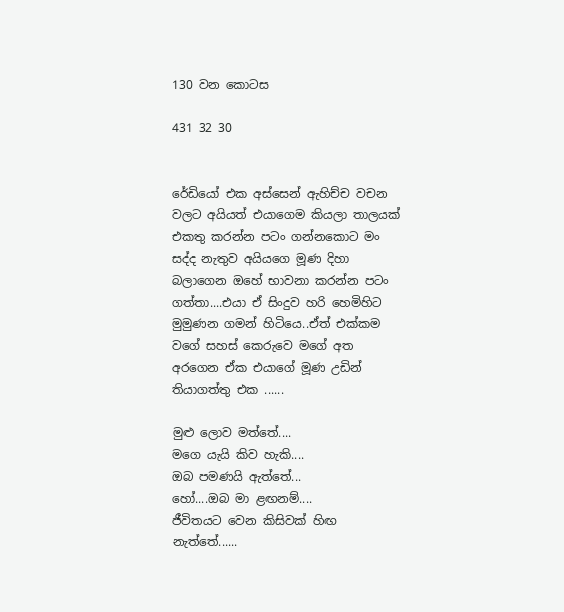130 වන කොටස

431 32 30


රේඩියෝ එක අස්සෙන් ඇහිච්ච වචන වලට අයියත් එයාගෙම කියලා තාලයක් එකතු කරන්න පටං ගන්නකොට මං සද්ද නැතුව අයියගෙ මූණ දිහා බලාගෙන ඔහේ භාවනා කරන්න පටං ගත්තා....එයා ඒ සිංදුව හරි හෙමිහිට මුමුණන ගමන් හිටියෙ..ඒත් එක්කම වගේ සහස් කෙරුවෙ මගේ අත අරගෙන ඒක එයාගේ මූණ උඩින් තියාගත්තු එක ......

මුළු ලොව මත්තේ....
මගෙ යැයි කිව හැකි....
ඔබ පමණයි ඇත්තේ...
හෝ....ඔබ මා ළඟනම්....
ජීවිතයට වෙන කිසිවක් හිඟ නැත්තේ......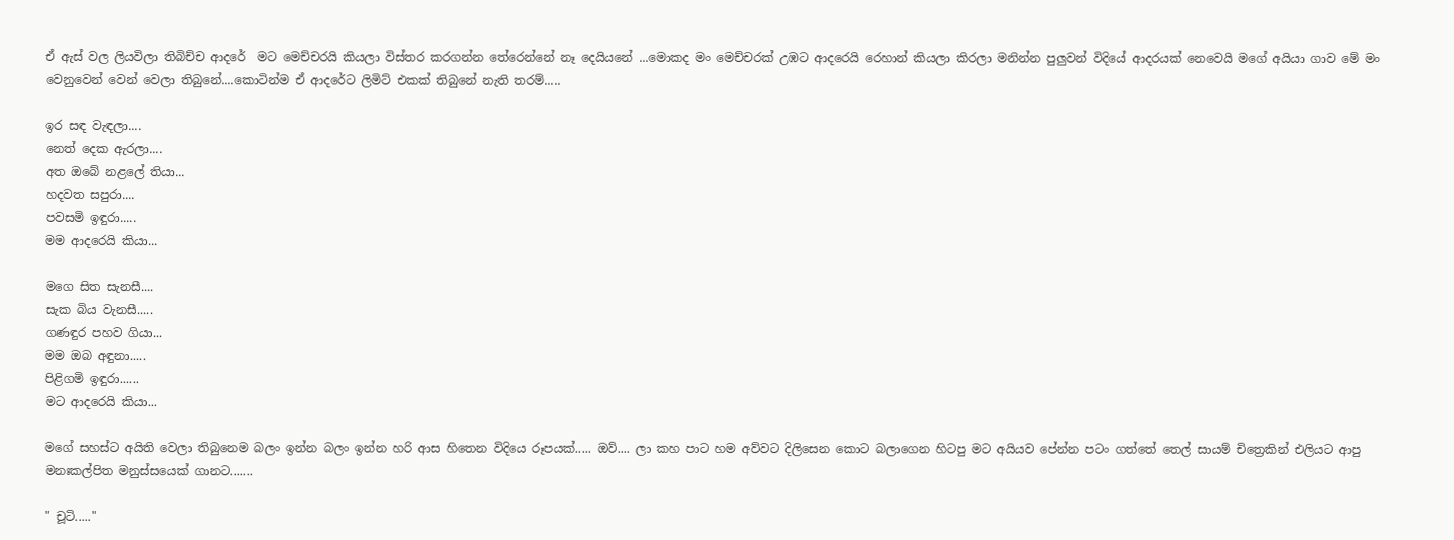ඒ ඇස් වල ලියවිලා තිබිච්ච ආදරේ  මට මෙච්චරයි කියලා විස්තර කරගන්න තේරෙන්නේ නෑ දෙයියනේ ...මොකද මං මෙච්චරක් උඹට ආදරෙයි රෙහාන් කියලා කිරලා මනින්න පුලුවන් විදියේ ආදරයක් නෙවෙයි මගේ අයියා ගාව මේ මං වෙනුවෙන් වෙන් වෙලා තිබුනේ....කොටින්ම ඒ ආදරේට ලිමිට් එකක් තිබුනේ නැති තරම්.....

ඉර සඳ වැඳලා....
නෙත් දෙක ඇරලා....
අත ඔබේ නළලේ තියා...
හදවත සපුරා....
පවසමි ඉඳුරා.....
මම ආදරෙයි කියා...

මගෙ සිත සැනසී....
සැක බිය වැනසී.....
ගණඳුර පහව ගියා...
මම ඔබ අඳුනා.....
පිළිගමි ඉඳුරා......
මට ආදරෙයි කියා...

මගේ සහස්ට අයිති වෙලා තිබුනෙම බලං ඉන්න බලං ඉන්න හරි ආස හිතෙන විදියෙ රූපයක්..... ඔව්.... ලා කහ පාට හම අව්වට දිලිසෙන කොට බලාගෙන හිටපු මට අයියව පේන්න පටං ගත්තේ තෙල් සායම් චිත්‍රෙකින් එලියට ආපු මනඃකල්පිත මනුස්සයෙක් ගානට.......

" චූටි....."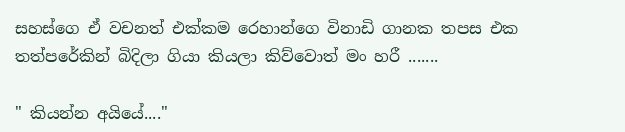සහස්ගෙ ඒ වචනත් එක්කම රෙහාන්ගෙ විනාඩි ගානක තපස එක තත්පරේකින් බිදිලා ගියා කියලා කිව්වොත් මං හරී .......

" කියන්න අයියේ...."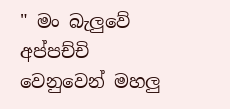" මං බැලුවේ අප්පච්චි වෙනුවෙන් මහලු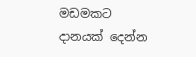මඩමකට දානයක් දෙන්න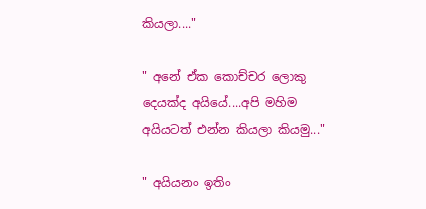කියලා...."

" අනේ ඒක කොච්චර ලොකු දෙයක්ද අයියේ....අපි මහිම අයියටත් එන්න කියලා කියමු..."

" අයියනං ඉතිං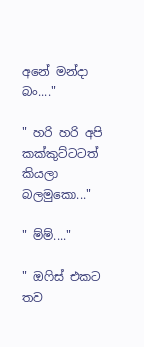අනේ මන්දා බං...."

" හරි හරි අපි කක්කුට්ටටත් කියලා බලමුකො..."

" ම්ම්...."

" ඔෆිස් එකට තව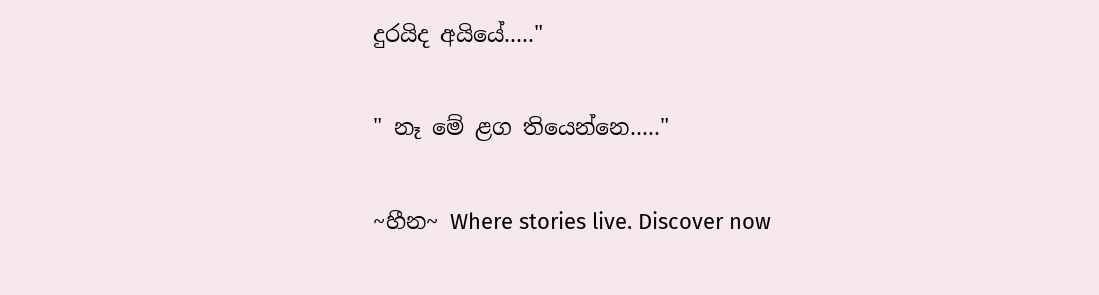දුරයිද අයියේ....."

" නෑ මේ ළග තියෙන්නෙ....."

~හීන~ Where stories live. Discover now